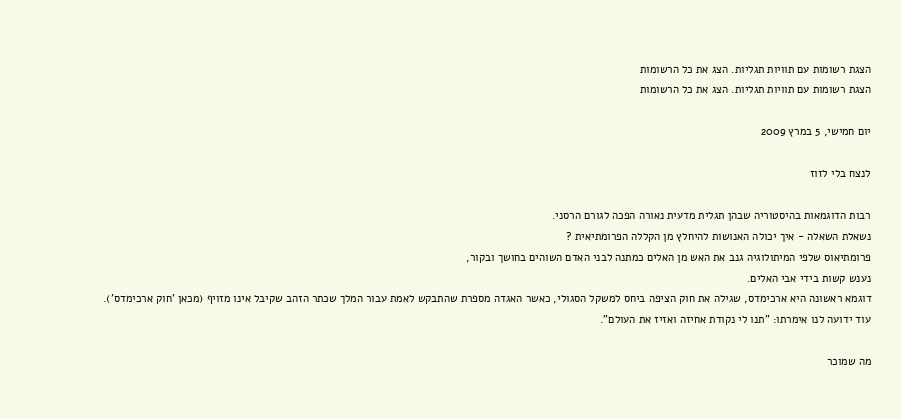הצגת רשומות עם תוויות תגליות. הצג את כל הרשומות
הצגת רשומות עם תוויות תגליות. הצג את כל הרשומות

יום חמישי, 5 במרץ 2009

לנצח בלי לזוז

רבות הדוגמאות בהיסטוריה שבהן תגלית מדעית נאורה הפכה לגורם הרסני.
נשאלת השאלה - איך יכולה האנושות להיחלץ מן הקללה הפרומתיאית ?
פרומתיאוס שלפי המיתולוגיה גנב את האש מן האלים כמתנה לבני האדם השוהים בחושך ובקור,
נענש קשות בידי אבי האלים.
דוגמא ראשונה היא ארכימדס, שגילה את חוק הציפה ביחס למשקל הסגולי, כאשר האגדה מספרת שהתבקש לאמת עבור המלך שכתר הזהב שקיבל אינו מזויף (מכאן 'חוק ארכימדס'). עוד ידועה לנו אימרתו: "תנו לי נקודת אחיזה ואזיז את העולם".

מה שמוכר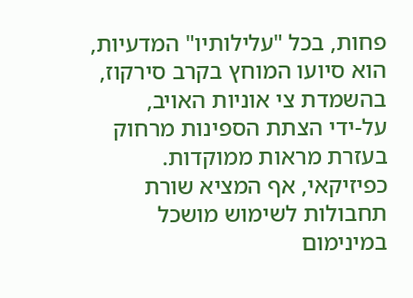פחות, בכל "עלילותיו" המדעיות, הוא סיועו המוחץ בקרב סירקוז, בהשמדת צי אוניות האויב,
על-ידי הצתת הספינות מרחוק בעזרת מראות ממוקדות. כפיזיקאי, אף המציא שורת תחבולות לשימוש מושכל במינימום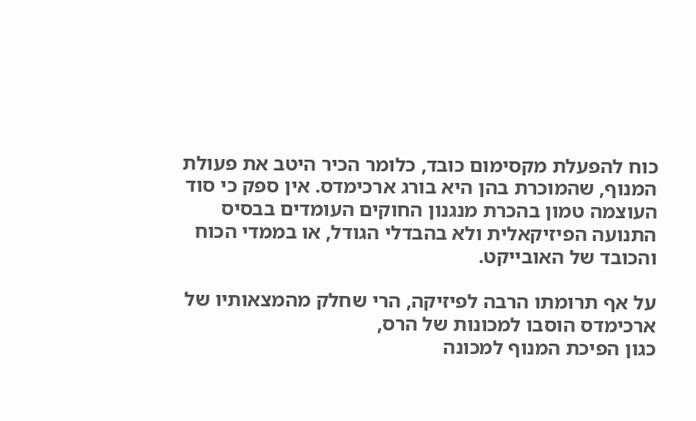כוח להפעלת מקסימום כובד, כלומר הכיר היטב את פעולת המנוף, שהמוכרת בהן היא בורג ארכימדס. אין ספק כי סוד העוצמה טמון בהכרת מנגנון החוקים העומדים בבסיס התנועה הפיזיקאלית ולא בהבדלי הגודל, או בממדי הכוח והכובד של האובייקט.

על אף תרומתו הרבה לפיזיקה, הרי שחלק מהמצאותיו של ארכימדס הוסבו למכונות של הרס,
כגון הפיכת המנוף למכונה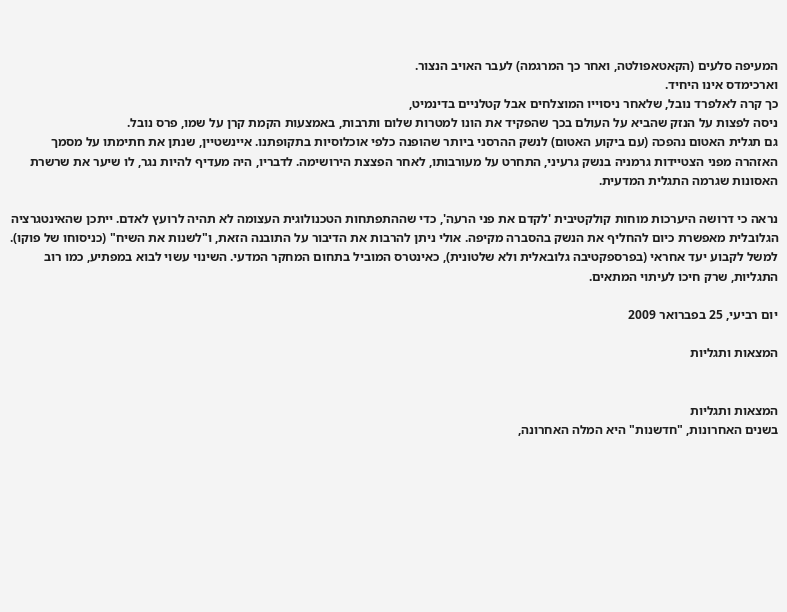המעיפה סלעים (הקאטאפולטה, ואחר כך המרגמה) לעבר האויב הנצור.
וארכימדס אינו היחיד.
כך קרה לאלפרד נובל, שלאחר ניסוייו המוצלחים אבל קטלניים בדינמיט,
ניסה לפצות על הנזק שהביא על העולם בכך שהפקיד את הונו למטרות שלום ותרבות, באמצעות הקמת קרן על שמו, פרס נובל.
גם תגלית האטום נהפכה (עם ביקוע האטום) לנשק ההרסני ביותר שהופנה כלפי אוכלוסיות בתקופתנו. איינשטיין, שנתן את חתימתו על מסמך האזהרה מפני הצטיידות גרמניה בנשק גרעיני, התחרט על מעורבותו, לאחר הפצצת הירושימה. לדבריו, היה מעדיף להיות נגר, לו שיער את שרשרת האסונות שגרמה התגלית המדעית.

נראה כי דרושה היערכות מוחות קולקטיבית 'לקדם את פני הרעה', כדי שההתפתחות הטכנולוגית העצומה לא תהיה לרועץ לאדם. ייתכן שהאינטגרציה הגלובלית מאפשרת כיום להחליף את הנשק בהסברה מקיפה. אולי ניתן להרבות את הדיבור על התובנה הזאת, ו"לשנות את השיח" (כניסוחו של פוקו). למשל לקבוע יעד אחראי (בפרספקטיבה גלובאלית ולא שלטונית), כאינטרס המוביל בתחום המחקר המדעי. השינוי עשוי לבוא במפתיע, כמו רוב התגליות, שרק חיכו לעיתוי המתאים.

יום רביעי, 25 בפברואר 2009

המצאות ותגליות


המצאות ותגליות
בשנים האחרונות, "חדשנות" היא המלה האחרונה,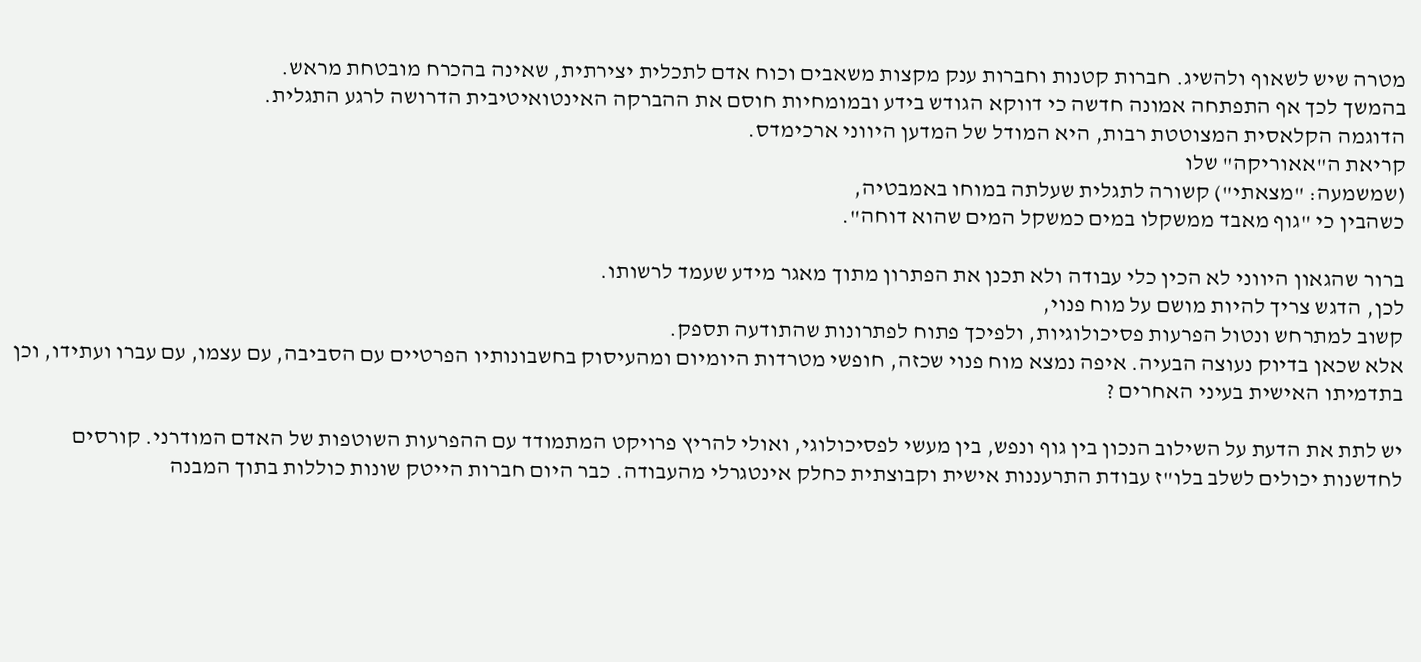מטרה שיש לשאוף ולהשיג. חברות קטנות וחברות ענק מקצות משאבים וכוח אדם לתכלית יצירתית, שאינה בהכרח מובטחת מראש.
בהמשך לכך אף התפתחה אמונה חדשה כי דווקא הגודש בידע ובמומחיות חוסם את ההברקה האינטואיטיבית הדרושה לרגע התגלית.
הדוגמה הקלאסית המצוטטת רבות, היא המודל של המדען היווני ארכימדס.
קריאת ה"אאוריקה" שלו
(שמשמעה: "מצאתי") קשורה לתגלית שעלתה במוחו באמבטיה,
כשהבין כי "גוף מאבד ממשקלו במים כמשקל המים שהוא דוחה".

ברור שהגאון היווני לא הכין כלי עבודה ולא תכנן את הפתרון מתוך מאגר מידע שעמד לרשותו.
לכן, הדגש צריך להיות מושם על מוח פנוי,
קשוב למתרחש ונטול הפרעות פסיכולוגיות, ולפיכך פתוח לפתרונות שהתודעה תספק.
אלא שכאן בדיוק נעוצה הבעיה. איפה נמצא מוח פנוי שכזה, חופשי מטרדות היומיום ומהעיסוק בחשבונותיו הפרטיים עם הסביבה, עם עצמו, עם עברו ועתידו, וכן בתדמיתו האישית בעיני האחרים ?

יש לתת את הדעת על השילוב הנכון בין גוף ונפש, בין מעשי לפסיכולוגי, ואולי להריץ פרויקט המתמודד עם ההפרעות השוטפות של האדם המודרני. קורסים לחדשנות יכולים לשלב בלו"ז עבודת התרעננות אישית וקבוצתית כחלק אינטגרלי מהעבודה. כבר היום חברות הייטק שונות כוללות בתוך המבנה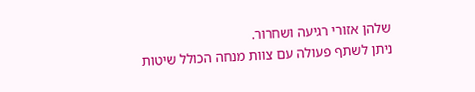שלהן אזורי רגיעה ושחרור.
ניתן לשתף פעולה עם צוות מנחה הכולל שיטות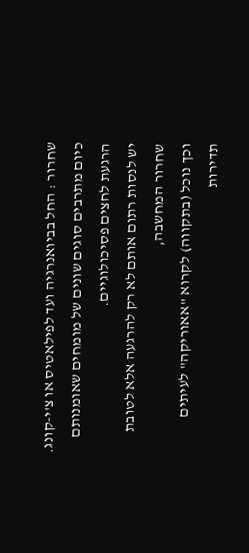שחרור : החל בביואנרגיה ועד לפילאטיס או צ'י-קונג.
כיום מתרבים סוגים שונים של מומחים שאומנותם הרגעת לחצים פסיכולוגיים.
יש לנסות רתום אותם לא רק להרגעה אלא לטובת שחרור המחשבה,
וכך נוכל (בתקווה) לקרוא "אאוריקה" לעיתים תדירות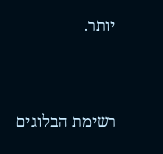יותר.


רשימת הבלוגים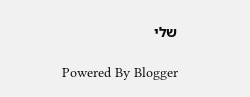שלי

Powered By Blogger